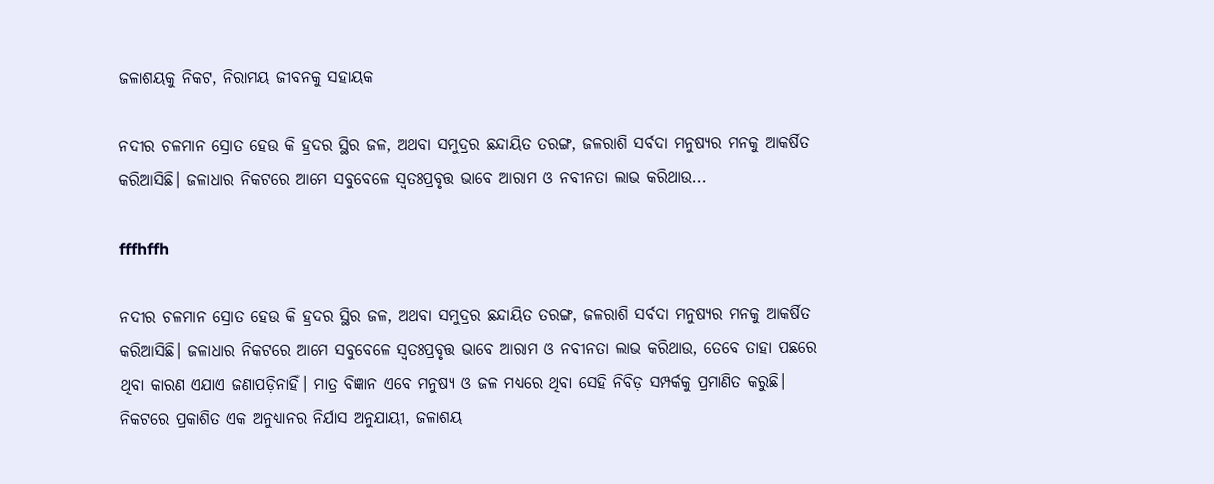ଜଳାଶୟକୁ ନିକଟ, ନିରାମୟ ଜୀବନକୁ ସହାୟକ

ନଦୀର ଚଳମାନ ସ୍ରୋତ ହେଉ କି ହ୍ରଦର ସ୍ଥିର ଜଳ, ଅଥବା ସମୁଦ୍ରର ଛନ୍ଦାୟିତ ତରଙ୍ଗ, ଜଳରାଶି ସର୍ବଦା ମନୁଷ୍ୟର ମନକୁ ଆକର୍ଷିତ କରିଆସିଛି। ଜଳାଧାର ନିକଟରେ ଆମେ ସବୁବେଳେ ସ୍ବତଃପ୍ରବୃତ୍ତ ଭାବେ ଆରାମ ଓ ନବୀନତା ଲାଭ କରିଥାଉ...

fffhffh

ନଦୀର ଚଳମାନ ସ୍ରୋତ ହେଉ କି ହ୍ରଦର ସ୍ଥିର ଜଳ, ଅଥବା ସମୁଦ୍ରର ଛନ୍ଦାୟିତ ତରଙ୍ଗ, ଜଳରାଶି ସର୍ବଦା ମନୁଷ୍ୟର ମନକୁ ଆକର୍ଷିତ କରିଆସିଛି। ଜଳାଧାର ନିକଟରେ ଆମେ ସବୁବେଳେ ସ୍ବତଃପ୍ରବୃତ୍ତ ଭାବେ ଆରାମ ଓ ନବୀନତା ଲାଭ କରିଥାଉ, ତେବେ ତାହା ପଛରେ ଥିବା କାରଣ ଏଯାଏ ଜଣାପଡ଼ିନାହିଁ। ମାତ୍ର ବିଜ୍ଞାନ ଏବେ ମନୁଷ୍ୟ ଓ ଜଳ ମଧ୍ୟରେ ଥିବା ସେହି ନିବିଡ଼ ସମ୍ପର୍କକୁ ପ୍ରମାଣିତ କରୁଛି। ନିକଟରେ ପ୍ରକାଶିତ ଏକ ଅନୁଧ୍ୟାନର ନିର୍ଯାସ ଅନୁଯାୟୀ, ଜଳାଶୟ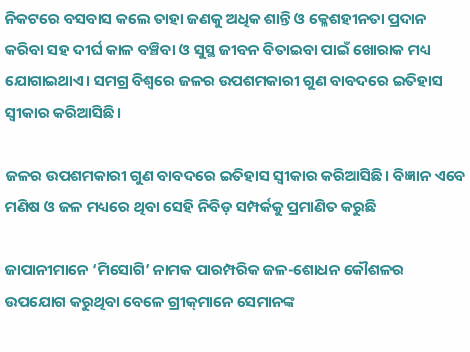ନିକଟରେ ବସବାସ କଲେ ତାହା ଜଣକୁ ଅଧିକ ଶାନ୍ତି ଓ କ୍ଳେଶହୀନତା ପ୍ରଦାନ କରିବା ସହ ଦୀର୍ଘ କାଳ ବଞ୍ଚିବା ଓ ସୁସ୍ଥ ଜୀବନ ବିତାଇବା ପାଇଁ ଖୋରାକ ମଧ୍ୟ ଯୋଗାଇଥାଏ। ସମଗ୍ର ବିଶ୍ବରେ ଜଳର ଉପଶମକାରୀ ଗୁଣ ବାବଦରେ ଇତିହାସ ସ୍ବୀକାର କରିଆସିଛି।

ଜଳର ଉପଶମକାରୀ ଗୁଣ ବାବଦରେ ଇତିହାସ ସ୍ବୀକାର କରିଆସିଛି। ବିଜ୍ଞାନ ଏବେ ମଣିଷ ଓ ଜଳ ମଧ୍ୟରେ ଥିବା ସେହି ନିବିଡ଼ ସମ୍ପର୍କକୁ ପ୍ରମାଣିତ କରୁଛି

ଜାପାନୀମାନେ ‘ମିସୋଗି’ ନାମକ ପାରମ୍ପରିକ ଜଳ-ଶୋଧନ କୌଶଳର ଉପଯୋଗ କରୁଥିବା ବେଳେ ଗ୍ରୀକ୍‌ମାନେ ସେମାନଙ୍କ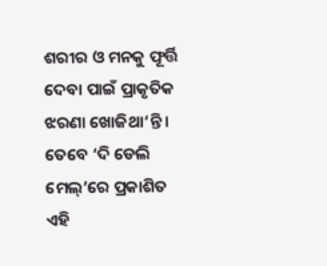ଶରୀର ଓ ମନକୁ ଫୂର୍ତ୍ତି ଦେବା ପାଇଁ ପ୍ରାକୃତିକ ଝରଣା ଖୋଜିଥା’ନ୍ତି। ତେବେ ‘ଦି ଡେଲି ମେଲ୍‌’ରେ ପ୍ରକାଶିତ ଏହି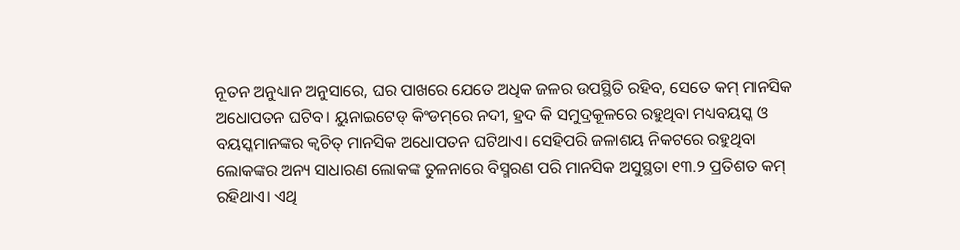ନୂତନ ଅନୁଧ୍ୟାନ ଅନୁସାରେ, ଘର ପାଖରେ ଯେତେ ଅଧିକ ଜଳର ଉପସ୍ଥିତି ରହିବ, ସେତେ କମ୍‌ ମାନସିକ ଅଧୋପତନ ଘଟିବ। ୟୁନାଇଟେଡ୍‌ କିଂଡମ୍‌ରେ ନଦୀ, ହ୍ରଦ କି ସମୁଦ୍ରକୂଳରେ ରହୁଥିବା ମଧ୍ୟବୟସ୍କ ଓ ବୟସ୍କମାନଙ୍କର କ୍ବଚିତ୍ ମାନସିକ ଅଧୋପତନ ଘଟିଥାଏ। ସେହିପରି ଜଳାଶୟ ନିକଟରେ ରହୁଥିବା ଲୋକଙ୍କର ଅନ୍ୟ ସାଧାରଣ ଲୋକଙ୍କ ତୁଳନାରେ ବିସ୍ମରଣ ପରି ମାନସିକ ଅସୁସ୍ଥତା ୧୩.୨ ପ୍ରତିଶତ କମ୍‌ ରହିଥାଏ। ଏଥି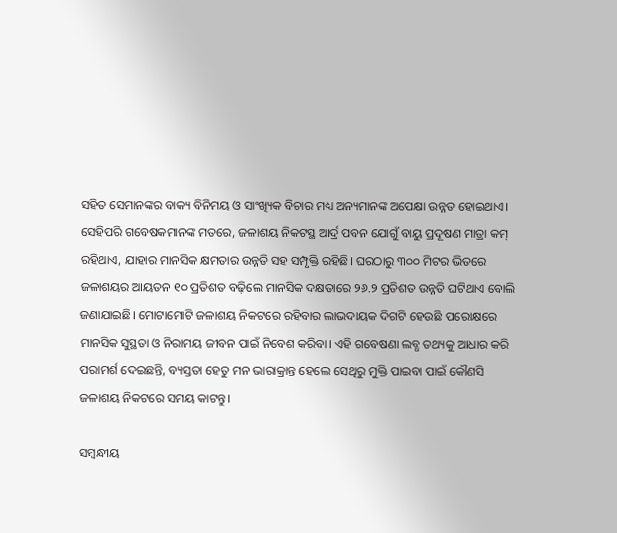ସହିତ ସେମାନଙ୍କର ବାକ୍ୟ ବିନିମୟ ଓ ସାଂଖ୍ୟିକ ବିଚାର ମଧ୍ୟ ଅନ୍ୟମାନଙ୍କ ଅପେକ୍ଷା ଉନ୍ନତ ହୋଇଥାଏ। ସେହିପରି ଗବେଷକମାନଙ୍କ ମତରେ, ଜଳାଶୟ ନିକଟସ୍ଥ ଆର୍ଦ୍ର ପବନ ଯୋଗୁଁ ବାୟୁ ପ୍ରଦୂଷଣ ମାତ୍ରା କମ୍‌ ରହିଥାଏ, ଯାହାର ମାନସିକ କ୍ଷମତାର ଉନ୍ନତି ସହ ସମ୍ପୃକ୍ତି ରହିଛି। ଘରଠାରୁ ୩୦୦ ମିଟର ଭିତରେ ଜଳାଶୟର ଆୟତନ ୧୦ ପ୍ରତିଶତ ବଢ଼ିଲେ ମାନସିକ ଦକ୍ଷତାରେ ୨୬.୨ ପ୍ରତିଶତ ଉନ୍ନତି ଘଟିଥାଏ ବୋଲି ଜଣାଯାଇଛି। ମୋଟାମୋଟି ଜଳାଶୟ ନିକଟରେ ରହିବାର ଲାଭଦାୟକ ଦିଗଟି ହେଉଛି ପରୋକ୍ଷରେ ମାନସିକ ସୁସ୍ଥତା ଓ ନିରାମୟ ଜୀବନ ପାଇଁ ନିବେଶ କରିବା। ଏହି ଗବେଷଣା ଲବ୍ଧ ତଥ୍ୟକୁ ଆଧାର କରି ପରାମର୍ଶ ଦେଇଛନ୍ତି, ବ୍ୟସ୍ତତା ହେତୁ ମନ ଭାରାକ୍ରାନ୍ତ ହେଲେ ସେଥିରୁ ମୁକ୍ତି ପାଇବା ପାଇଁ କୌଣସି ଜଳାଶୟ ନିକଟରେ ସମୟ କାଟନ୍ତୁ।

ସମ୍ବନ୍ଧୀୟ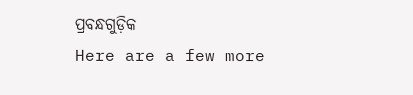ପ୍ରବନ୍ଧଗୁଡ଼ିକ
Here are a few more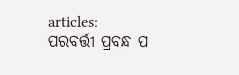articles:
ପରବର୍ତ୍ତୀ ପ୍ରବନ୍ଧ ପ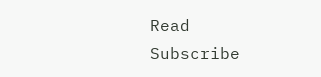Read
Subscribe